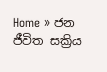Home » ජන ජීවිත සක්‍රිය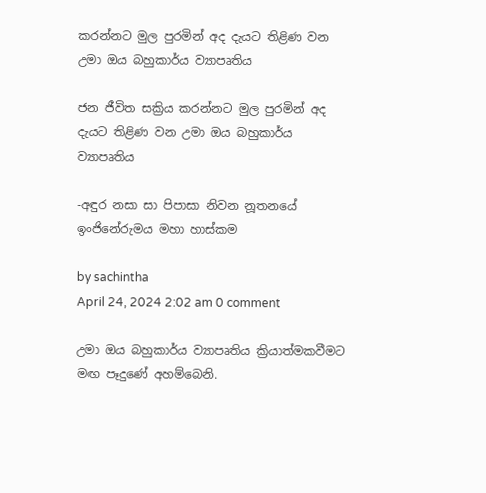කරන්නට මුල පුරමින් අද දැයට තිළිණ වන උමා ඔය බහුකාර්ය ව්‍යාපෘතිය

ජන ජීවිත සක්‍රිය කරන්නට මුල පුරමින් අද දැයට තිළිණ වන උමා ඔය බහුකාර්ය ව්‍යාපෘතිය

-අඳුර නසා සා පිපාසා නිවන නූතනයේ ඉංජිනේරුමය මහා හාස්කම

by sachintha
April 24, 2024 2:02 am 0 comment

උමා ඔය බහුකාර්ය ව්‍යාපෘතිය ක්‍රියාත්මකවීමට මඟ පෑදුණේ අහම්බෙනි.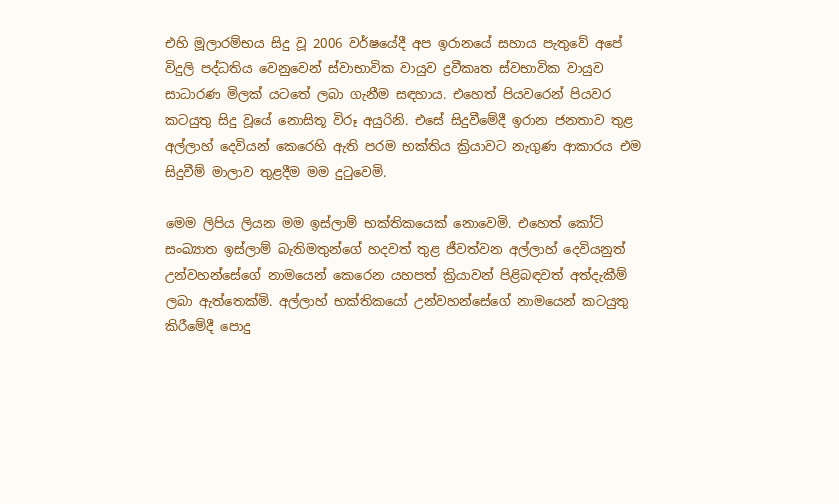එහි මූලාරම්භය සිදු වූ 2006 වර්ෂයේදී අප ඉරානයේ සහාය පැතුවේ අපේ විදුලි පද්ධතිය වෙනුවෙන් ස්වාභාවික වායුව ද්‍රවීකෘත ස්වභාවික වායුව සාධාරණ මිලක් යටතේ ලබා ගැනීම සඳහාය. එහෙත් පියවරෙන් පියවර කටයුතු සිදු වූයේ නොසිතූ විරූ අයුරිනි. එසේ සිදුවීමේදී ඉරාන ජනතාව තුළ අල්ලාහ් දෙවියන් කෙරෙහි ඇති පරම භක්තිය ක්‍රියාවට නැගුණ ආකාරය එම සිදුවීම් මාලාව තුළදීම මම දුටුවෙමි.

මෙම ලිපිය ලියන මම ඉස්ලාම් භක්තිකයෙක් නොවෙමි. එහෙත් කෝටි සංඛ්‍යාත ඉස්ලාම් බැතිමතුන්ගේ හදවත් තුළ ජීවත්වන අල්ලාහ් දෙවියනුත් උන්වහන්සේගේ නාමයෙන් කෙරෙන යහපත් ක්‍රියාවන් පිළිබඳවත් අත්දැකීම් ලබා ඇත්තෙක්මි. අල්ලාහ් භක්තිකයෝ උන්වහන්සේගේ නාමයෙන් කටයුතු කිරීමේදී පොදු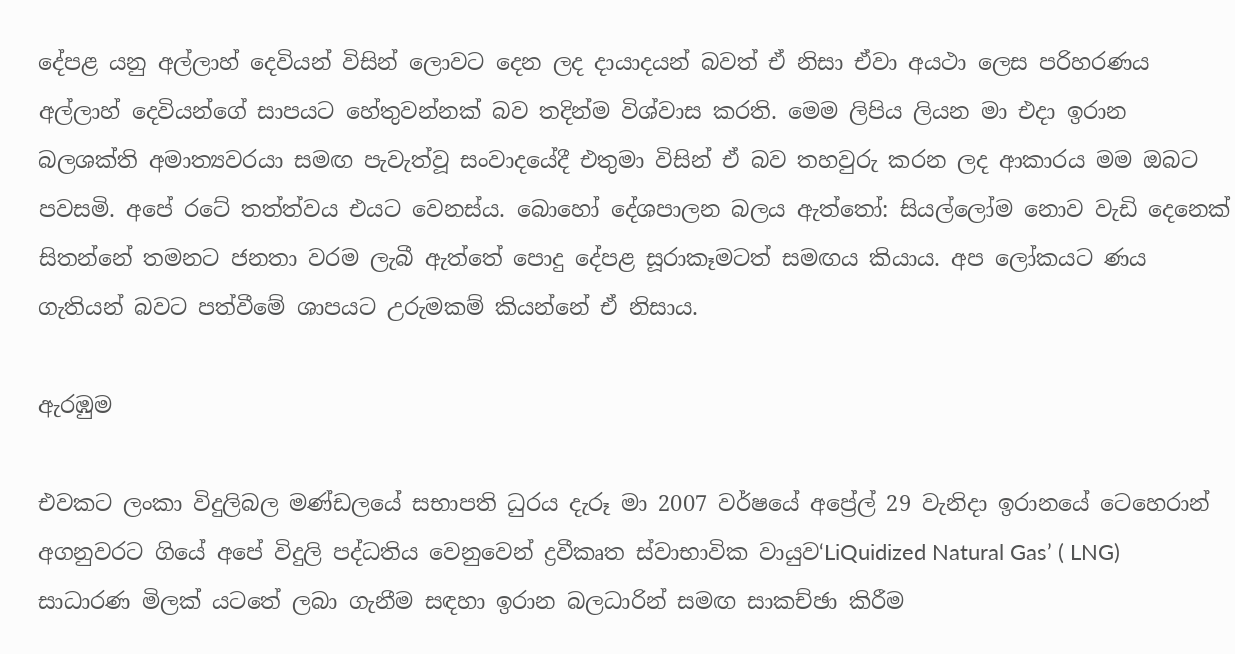දේපළ යනු අල්ලාහ් දෙවියන් විසින් ලොවට දෙන ලද දායාදයන් බවත් ඒ නිසා ඒවා අයථා ලෙස පරිහරණය අල්ලාහ් දෙවියන්ගේ සාපයට හේතුවන්නක් බව තදින්ම විශ්වාස කරති. මෙම ලිපිය ලියන මා එදා ඉරාන බලශක්ති අමාත්‍යවරයා සමඟ පැවැත්වූ සංවාදයේදී එතුමා විසින් ඒ බව තහවුරු කරන ලද ආකාරය මම ඔබට පවසමි. අපේ රටේ තත්ත්වය එයට වෙනස්ය. බොහෝ දේශපාලන බලය ඇත්තෝ: සියල්ලෝම නොව වැඩි දෙනෙක් සිතන්නේ තමනට ජනතා වරම ලැබී ඇත්තේ පොදු දේපළ සූරාකෑමටත් සමඟය කියාය. අප ලෝකයට ණය ගැතියන් බවට පත්වීමේ ශාපයට උරුමකම් කියන්නේ ඒ නිසාය.

ඇරඹුම

එවකට ලංකා විදුලිබල මණ්ඩලයේ සභාපති ධුරය දැරූ මා 2007 වර්ෂයේ අප්‍රේල් 29 වැනිදා ඉරානයේ ටෙහෙරාන් අගනුවරට ගියේ අපේ විදුලි පද්ධතිය වෙනුවෙන් ද්‍රවීකෘත ස්වාභාවික වායුව‘LiQuidized Natural Gas’ ( LNG) සාධාරණ මිලක් යටතේ ලබා ගැනීම සඳහා ඉරාන බලධාරින් සමඟ සාකච්ඡා කිරීම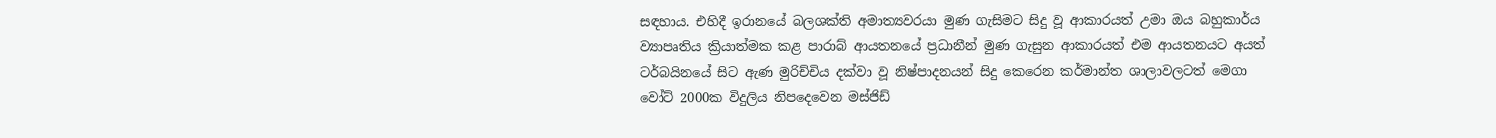සඳහාය. එහිදී ඉරානයේ බලශක්ති අමාත්‍යවරයා මුණ ගැසිමට සිදු වූ ආකාරයත් උමා ඔය බහුකාර්ය ව්‍යාපෘතිය ක්‍රියාත්මක කළ පාරාබ් ආයතනයේ ප්‍රධානීන් මුණ ගැසුන ආකාරයත් එම ආයතනයට අයත් ටර්බයිනයේ සිට ඇණ මුරිච්චිය දක්වා වූ නිෂ්පාදනයන් සිදු කෙරෙන කර්මාන්ත ශාලාවලටත් මෙගා වෝට් 2000ක විදුලිය නිපදෙවෙන මස්ජිඩ්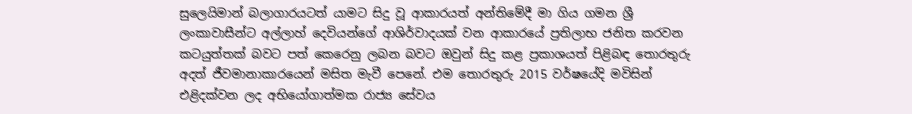සුලෙයිමාන් බලාගාරයටත් යාමට සිදු වූ ආකාරයත් අන්තිමේදී මා ගිය ගමන ශ්‍රී ලංකාවාසීන්ට අල්ලාහ් දෙවියන්ගේ ආශිර්වාදයක් වන ආකාරයේ ප්‍රතිලාභ ජනිත කරවන කටයුත්තක් බවට පත් කෙරෙනු ලබන බවට ඔවුන් සිදු කළ ප්‍රකාශයත් පිළිබඳ තොරතුරු අදත් ජීවමානාකාරයෙන් මසිත මැවී පෙනේ. එම තොරතුරු 2015 වර්ෂයේදි මවිසින් එළිදක්වන ලද අභියෝගාත්මක රාජ්‍ය සේවය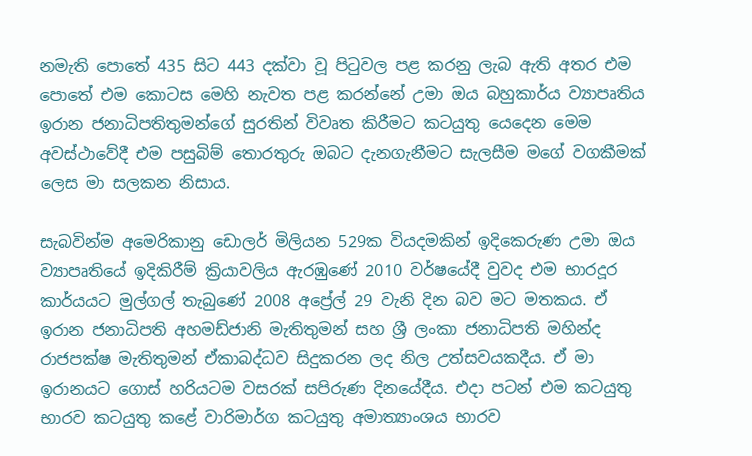නමැති පොතේ 435 සිට 443 දක්වා වූ පිටුවල පළ කරනු ලැබ ඇති අතර එම පොතේ එම කොටස මෙහි නැවත පළ කරන්නේ උමා ඔය බහුකාර්ය ව්‍යාපෘතිය ඉරාන ජනාධිපතිතුමන්ගේ සුරතින් විවෘත කිරීමට කටයුතු යෙදෙන මෙම අවස්ථාවේදී එම පසුබිම් තොරතුරු ඔබට දැනගැනීමට සැලසීම මගේ වගකීමක් ලෙස මා සලකන නිසාය.

සැබවින්ම අමෙරිකානු ඩොලර් මිලියන 529ක වියදමකින් ඉදිකෙරුණ උමා ඔය ව්‍යාපෘතියේ ඉදිකිරීම් ක්‍රියාවලිය ඇරඹුණේ 2010 වර්ෂයේදී වුවද එම භාරදූර කාර්යයට මුල්ගල් තැබුණේ 2008 අප්‍රේල් 29 වැනි දින බව මට මතකය. ඒ ඉරාන ජනාධිපති අහමඩ්ජානි මැතිතුමන් සහ ශ්‍රී ලංකා ජනාධිපති මහින්ද රාජපක්ෂ මැතිතුමන් ඒකාබද්ධව සිදුකරන ලද නිල උත්සවයකදීය. ඒ මා ඉරානයට ගොස් හරියටම වසරක් සපිරුණ දිනයේදීය. එදා පටන් එම කටයුතු භාරව කටයුතු කළේ වාරිමාර්ග කටයුතු අමාත්‍යාංශය භාරව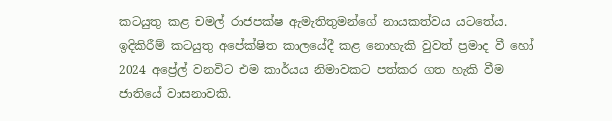කටයුතු කළ චමල් රාජපක්ෂ ඇමැතිතුමන්ගේ නායකත්වය යටතේය. ඉදිකිරීම් කටයුතු අපේක්ෂිත කාලයේදී කළ නොහැකි වුවත් ප්‍රමාද වී හෝ 2024 අප්‍රේල් වනවිට එම කාර්යය නිමාවකට පත්කර ගත හැකි වීම ජාතියේ වාසනාවකි.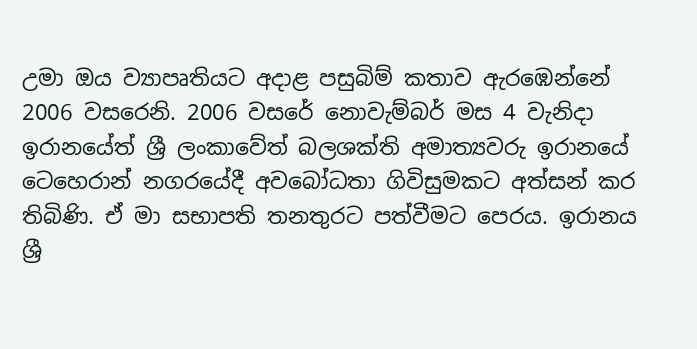උමා ඔය ව්‍යාපෘතියට අදාළ පසුබිම් කතාව ඇරඹෙන්නේ 2006 වසරෙනි. 2006 වසරේ නොවැම්බර් මස 4 වැනිදා ඉරානයේත් ශ්‍රී ලංකාවේත් බලශක්ති අමාත්‍යවරු ඉරානයේ ටෙහෙරාන් නගරයේදී අවබෝධතා ගිවිසුමකට අත්සන් කර තිබිණි. ඒ මා සභාපති තනතුරට පත්වීමට පෙරය. ඉරානය ශ්‍රී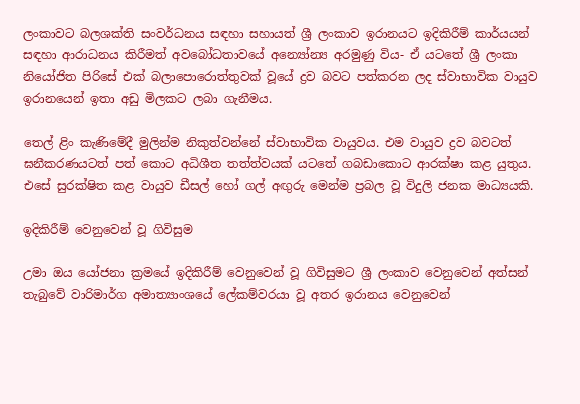ලංකාවට බලශක්ති සංවර්ධනය සඳහා සහායත් ශ්‍රී ලංකාව ඉරානයට ඉදිකිරීම් කාර්යයන් සඳහා ආරාධනය කිරීමත් අවබෝධතාවයේ අන්‍යෝන්‍ය අරමුණු විය- ඒ යටතේ ශ්‍රී ලංකා නියෝජිත පිරිසේ එක් බලාපොරොත්තුවක් වූයේ ද්‍රව බවට පත්කරන ලද ස්වාභාවික වායුව ඉරානයෙන් ඉතා අඩු මිලකට ලබා ගැනීමය.

තෙල් ළිං කැණිමේදී මුලින්ම නිකුත්වන්නේ ස්වාභාවික වායුවය. එම වායුව ද්‍රව බවටත් ඝනීකරණයටත් පත් කොට අධිශීත තත්ත්වයක් යටතේ ගබඩාකොට ආරක්ෂා කළ යුතුය. එසේ සුරක්ෂිත කළ වායුව ඩීසල් හෝ ගල් අඟුරු මෙන්ම ප්‍රබල වූ විදුලි ජනක මාධ්‍යයකි.

ඉදිකිරීම් වෙනුවෙන් වූ ගිවිසුම

උමා ඔය යෝජනා ක්‍රමයේ ඉදිකිරීම් වෙනුවෙන් වූ ගිවිසුමට ශ්‍රී ලංකාව වෙනුවෙන් අත්සන් තැබුවේ වාරිමාර්ග අමාත්‍යාංශයේ ලේකම්වරයා වූ අතර ඉරානය වෙනුවෙන්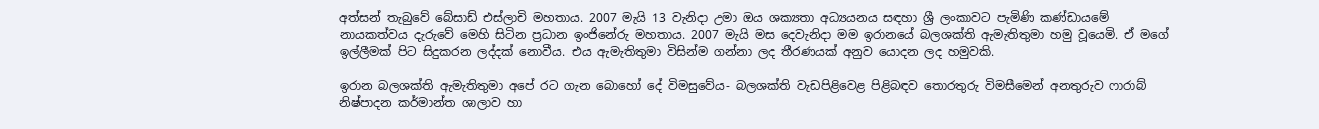අත්සන් තැබුවේ බේසාඩ් එස්ලාචි මහතාය. 2007 මැයි 13 වැනිදා උමා ඔය ශක්‍යතා අධ්‍යයනය සඳහා ශ්‍රී ලංකාවට පැමිණි කණ්ඩායමේ නායකත්වය දැරුවේ මෙහි සිටින ප්‍රධාන ඉංජිනේරු මහතාය. 2007 මැයි මස දෙවැනිදා මම ඉරානයේ බලශක්ති ඇමැතිතුමා හමු වූයෙමි. ඒ මගේ ඉල්ලීමක් පිට සිදුකරන ලද්දක් නොවීය. එය ඇමැතිතුමා විසින්ම ගන්නා ලද තීරණයක් අනුව යොදන ලද හමුවකි.

ඉරාන බලශක්ති ඇමැතිතුමා අපේ රට ගැන බොහෝ දේ විමසුවේය- බලශක්ති වැඩපිළිවෙළ පිළිබඳව තොරතුරු විමසීමෙන් අනතුරුව ෆාරාබ් නිෂ්පාදන කර්මාන්ත ශාලාව හා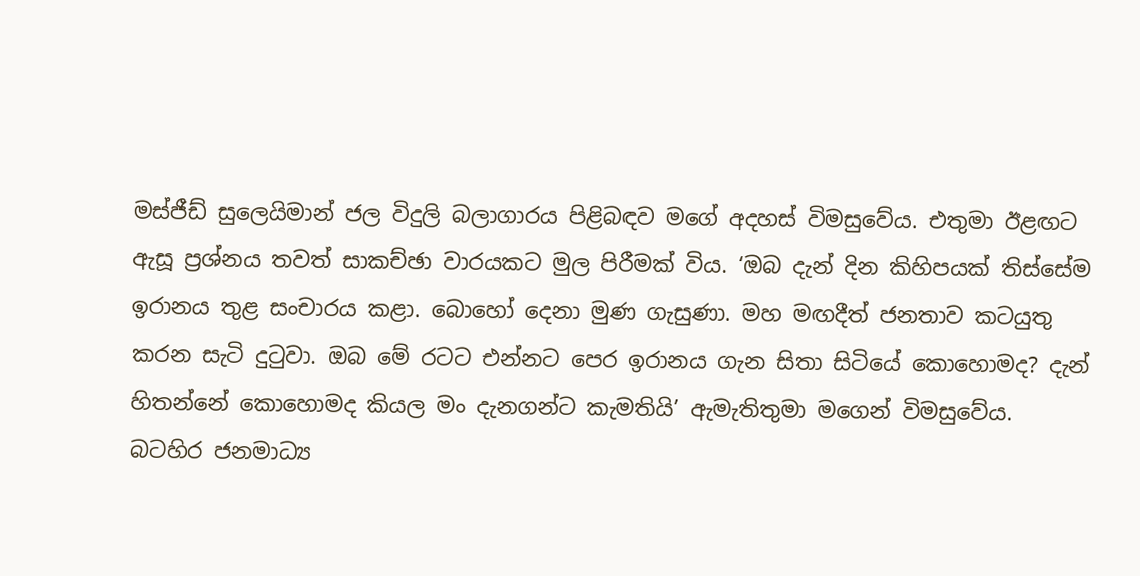මස්ජීඩ් සුලෙයිමාන් ජල විදුලි බලාගාරය පිළිබඳව මගේ අදහස් විමසුවේය. එතුමා ඊළඟට ඇසූ ප්‍රශ්නය තවත් සාකච්ඡා වාරයකට මුල පිරීමක් විය. ‘ඔබ දැන් දින කිහිපයක් තිස්සේම ඉරානය තුළ සංචාරය කළා. බොහෝ දෙනා මුණ ගැසුණා. මහ මඟදීත් ජනතාව කටයුතු කරන සැටි දුටුවා. ඔබ මේ රටට එන්නට පෙර ඉරානය ගැන සිතා සිටියේ කොහොමද? දැන් හිතන්නේ කොහොමද කියල මං දැනගන්ට කැමතියි’ ඇමැතිතුමා මගෙන් විමසුවේය. බටහිර ජනමාධ්‍ය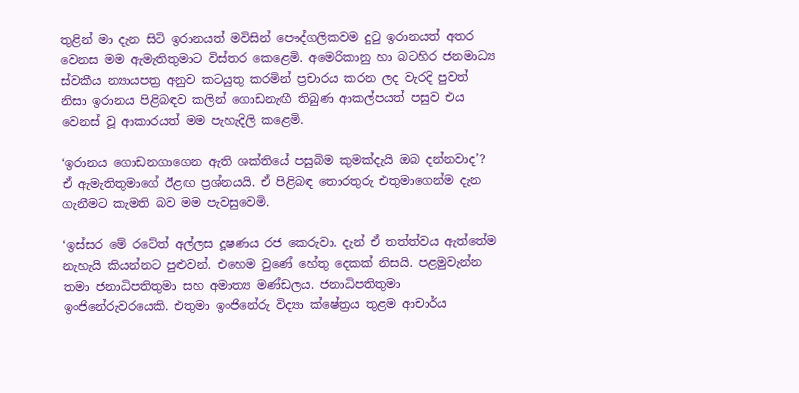තුළින් මා දැන සිටි ඉරානයත් මවිසින් පෞද්ගලිකවම දුටු ඉරානයත් අතර වෙනස මම ඇමැතිතුමාට විස්තර කෙළෙමි. අමෙරිකානු හා බටහිර ජනමාධ්‍ය ස්වකීය න්‍යායපත්‍ර අනුව කටයුතු කරමින් ප්‍රචාරය කරන ලද වැරදි පුවත් නිසා ඉරානය පිළිබඳව කලින් ගොඩනැඟී තිබුණ ආකල්පයත් පසුව එය වෙනස් වූ ආකාරයත් මම පැහැදිලි කළෙමි.

‘ඉරානය ගොඩනගාගෙන ඇති ශක්තියේ පසුබිම කුමක්දැයි ඔබ දන්නවාද’? ඒ ඇමැතිතුමාගේ ඊළඟ ප්‍රශ්නයයි. ඒ පිළිබඳ තොරතුරු එතුමාගෙන්ම දැන ගැනීමට කැමති බව මම පැවසුවෙමි.

‘ඉස්සර මේ රටේත් අල්ලස දූෂණය රජ කෙරුවා. දැන් ඒ තත්ත්වය ඇත්තේම නැහැයි කියන්නට පුළුවන්. එහෙම වුණේ හේතු දෙකක් නිසයි. පළමුවැන්න තමා ජනාධිපතිතුමා සහ අමාත්‍ය මණ්ඩලය. ජනාධිපතිතුමා ඉංජිනේරුවරයෙකි. එතුමා ඉංජිනේරු විද්‍යා ක්ෂේත්‍රය තුළම ආචාර්ය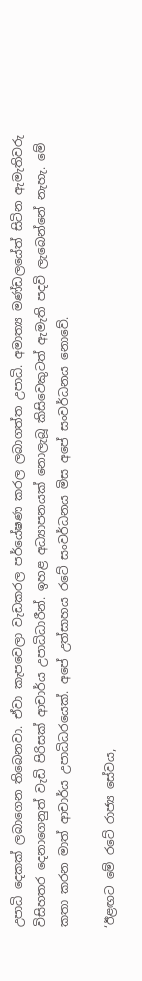උපාධි දෙකක් ලබාගෙන තිබෙනවා. ඒවා කැපවෙලා වැඩකරල පර්යේෂණ කරල ලබාගත්ත උපාධි. අමාත්‍ය මණ්ඩලයේත් සිටින ඇමැතිවරු විසිහතර දෙනාගෙනුත් වැඩි පිරිසක් ආචාර්ය උපාධිධාරීන්. ඉහළ අධ්‍යාපනයක් නොලැබූ කිසිවෙකුටත් ඇමැති පදවි ලැබෙන්නේ නැහැ. මේ කතා කරන මාත් ආචාර්ය උපාධිධරයෙක්. අපේ උත්සාහය රටේ සංවර්ධනය මිස අපේ සංවර්ධනය නොවේ.

‘ඊළඟට මේ රටේ රාජ්‍ය සේවය,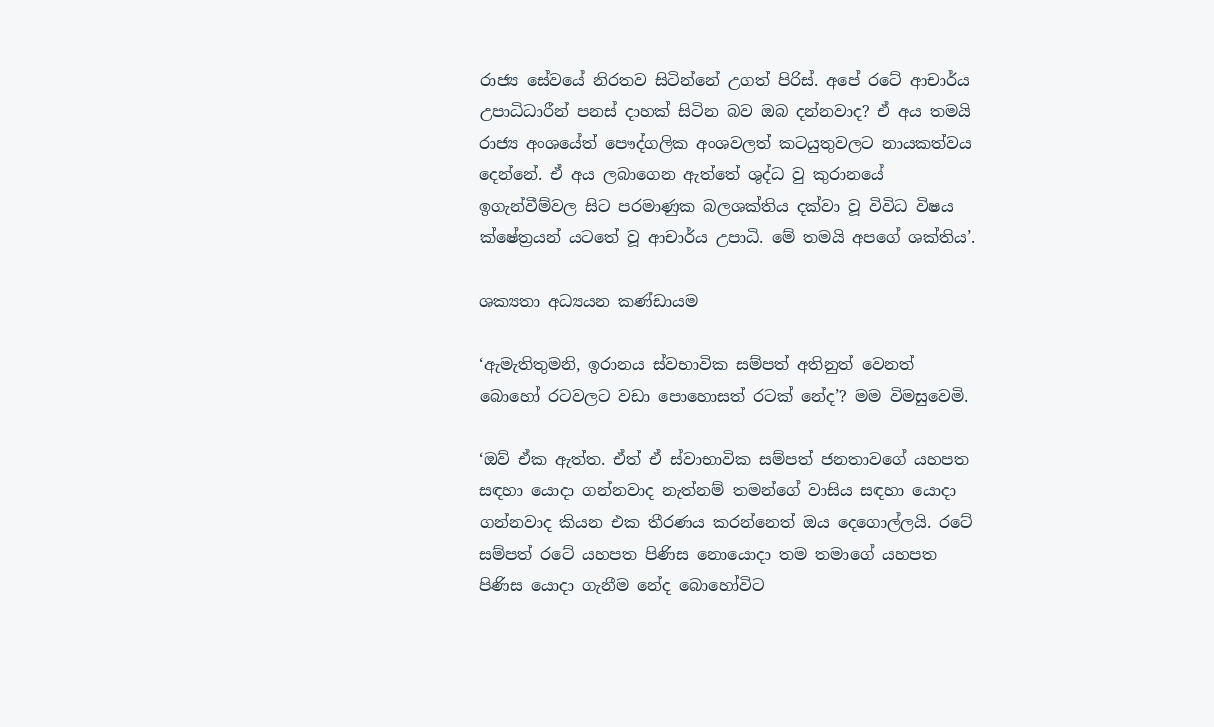රාජ්‍ය සේවයේ නිරතව සිටින්නේ උගත් පිරිස්. අපේ රටේ ආචාර්ය උපාධිධාරීන් පනස් දාහක් සිටින බව ඔබ දන්නවාද? ඒ අය තමයි රාජ්‍ය අංශයේත් පෞද්ගලික අංශවලත් කටයුතුවලට නායකත්වය දෙන්නේ. ඒ අය ලබාගෙන ඇත්තේ ශුද්ධ වු කුරානයේ ඉගැන්වීම්වල සිට පරමාණුක බලශක්තිය දක්වා වූ විවිධ විෂය ක්ෂේත්‍රයන් යටතේ වූ ආචාර්ය උපාධි. මේ තමයි අපගේ ශක්තිය’.

ශක්‍යතා අධ්‍යයන කණ්ඩායම

‘ඇමැතිතුමනි, ඉරානය ස්වභාවික සම්පත් අතිනුත් වෙනත් බොහෝ රටවලට වඩා පොහොසත් රටක් නේද’? මම විමසුවෙමි.

‘ඔව් ඒක ඇත්ත. ඒත් ඒ ස්වාභාවික සම්පත් ජනතාවගේ යහපත සඳහා යොදා ගන්නවාද නැත්නම් තමන්ගේ වාසිය සඳහා යොදා ගන්නවාද කියන එක තීරණය කරන්නෙත් ඔය දෙගොල්ලයි. රටේ සම්පත් රටේ යහපත පිණිස නොයොදා තම තමාගේ යහපත පිණිස යොදා ගැනීම නේද බොහෝවිට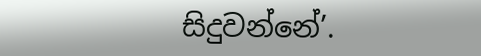සිදුවන්නේ’.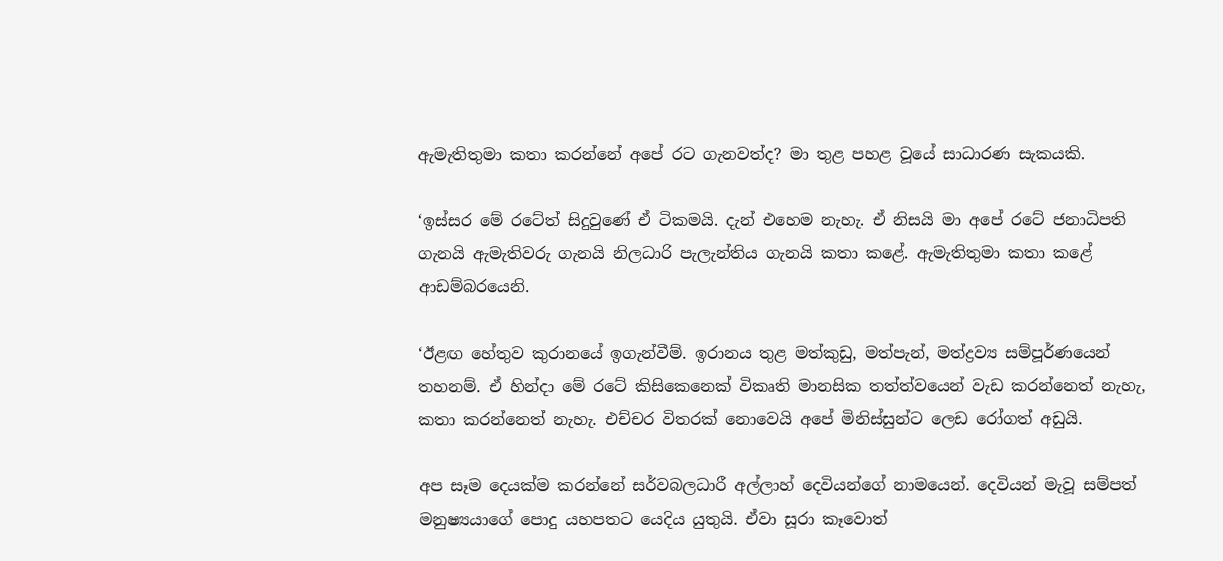ඇමැතිතුමා කතා කරන්නේ අපේ රට ගැනවත්ද? මා තුළ පහළ වූයේ සාධාරණ සැකයකි.

‘ඉස්සර මේ රටේත් සිදුවුණේ ඒ ටිකමයි. දැන් එහෙම නැහැ. ඒ නිසයි මා අපේ රටේ ජනාධිපති ගැනයි ඇමැතිවරු ගැනයි නිලධාරි පැලැන්තිය ගැනයි කතා කළේ. ඇමැතිතුමා කතා කළේ ආඩම්බරයෙනි.

‘ඊළඟ හේතුව කුරානයේ ඉගැන්වීම්. ඉරානය තුළ මත්කුඩු, මත්පැන්, මත්ද්‍රව්‍ය සම්පූර්ණයෙන් තහනම්. ඒ හින්දා මේ රටේ කිසිකෙනෙක් විකෘති මානසික තත්ත්වයෙන් වැඩ කරන්නෙත් නැහැ, කතා කරන්නෙත් නැහැ. එච්චර විතරක් නොවෙයි අපේ මිනිස්සුන්ට ලෙඩ රෝගත් අඩුයි.

අප සෑම දෙයක්ම කරන්නේ සර්වබලධාරී අල්ලාහ් දෙවියන්ගේ නාමයෙන්. දෙවියන් මැවූ සම්පත් මනුෂ්‍යයාගේ පොදු යහපතට යෙදිය යුතුයි. ඒවා සූරා කෑවොත්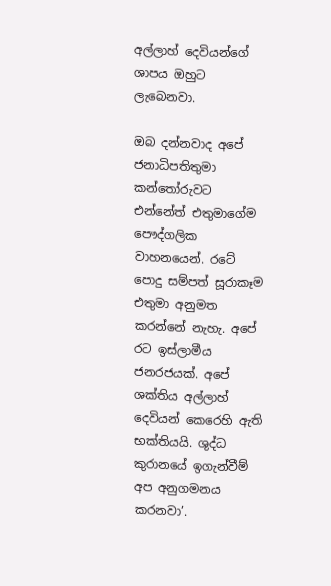අල්ලාහ් දෙවියන්ගේ ශාපය ඔහුට ලැබෙනවා.

ඔබ දන්නවාද අපේ ජනාධිපතිතුමා කන්තෝරුවට එන්නේත් එතුමාගේම පෞද්ගලික වාහනයෙන්. රටේ පොදු සම්පත් සූරාකෑම එතුමා අනුමත කරන්නේ නැහැ. අපේ රට ඉස්ලාමීය ජනරජයක්. අපේ ශක්තිය අල්ලාහ් දෙවියන් කෙරෙහි ඇති භක්තියයි. ශුද්ධ කුරානයේ ඉගැන්වීම් අප අනුගමනය කරනවා’.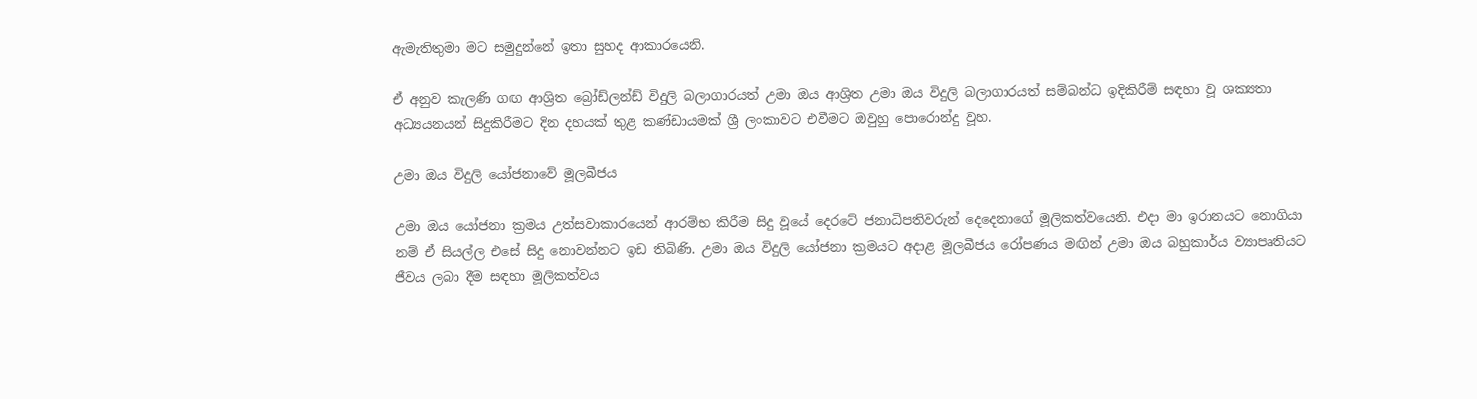ඇමැතිතුමා මට සමුදුන්නේ ඉතා සුහද ආකාරයෙනි.

ඒ අනුව කැලණි ගඟ ආශ්‍රිත බ්‍රෝඩ්ලන්ඩ් විදුලි බලාගාරයත් උමා ඔය ආශ්‍රිත උමා ඔය විදුලි බලාගාරයත් සම්බන්ධ ඉදිකිරීම් සඳහා වූ ශක්‍යතා අධ්‍යයනයන් සිදුකිරීමට දින දහයක් තුළ කණ්ඩායමක් ශ්‍රී ලංකාවට එවීමට ඔවුහු පොරොන්දු වූහ.

උමා ඔය විදුලි යෝජනාවේ මූලබීජය

උමා ඔය යෝජනා ක්‍රමය උත්සවාකාරයෙන් ආරම්භ කිරීම සිදු වූයේ දෙරටේ ජනාධිපතිවරුන් දෙදෙනාගේ මූලිකත්වයෙනි. එදා මා ඉරානයට නොගියා නම් ඒ සියල්ල එසේ සිදු නොවන්නට ඉඩ තිබිණි. උමා ඔය විදුලි යෝජනා ක්‍රමයට අදාළ මූලබීජය රෝපණය මඟින් උමා ඔය බහුකාර්ය ව්‍යාපෘතියට ජීවය ලබා දීම සඳහා මූලිකත්වය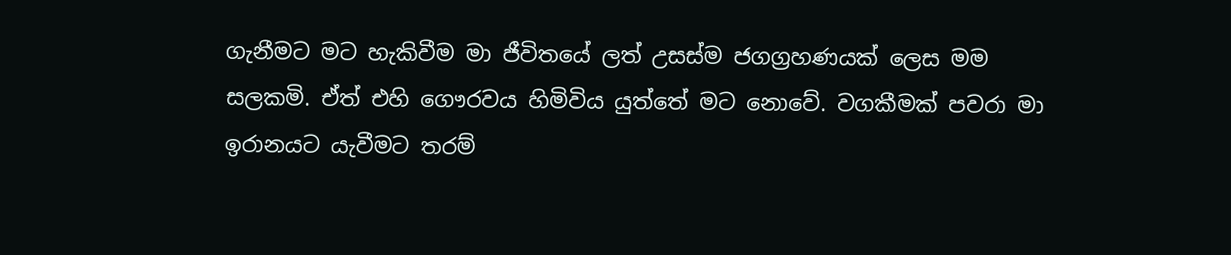ගැනීමට මට හැකිවීම මා ජීවිතයේ ලත් උසස්ම ජගග්‍රහණයක් ලෙස මම සලකමි. ඒත් එහි ගෞරවය හිමිවිය යුත්තේ මට නොවේ. වගකීමක් පවරා මා ඉරානයට යැවීමට තරම්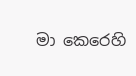මා කෙරෙහි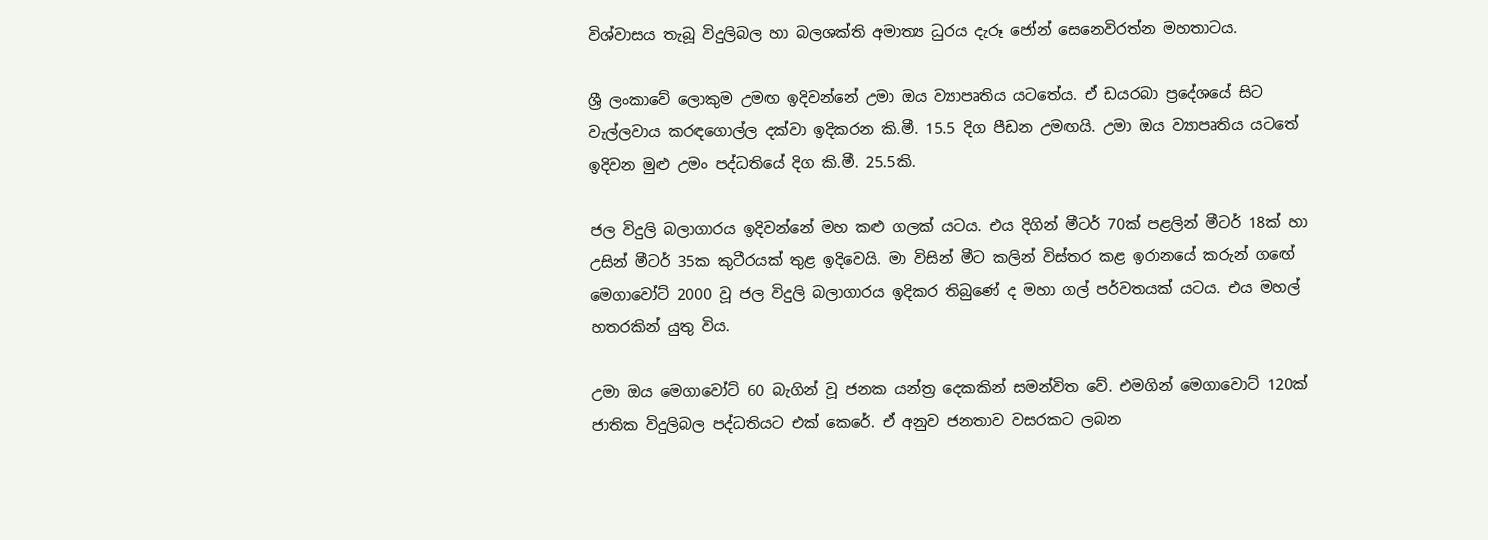විශ්වාසය තැබූ විදුලිබල හා බලශක්ති අමාත්‍ය ධුරය දැරූ ජෝන් සෙනෙවිරත්න මහතාටය.

ශ්‍රී ලංකාවේ ලොකුම උමඟ ඉදිවන්නේ උමා ඔය ව්‍යාපෘතිය යටතේය. ඒ ඩයරබා ප්‍රදේශයේ සිට වැල්ලවාය කරඳගොල්ල දක්වා ඉදිකරන කි.මී. 15.5 දිග පීඩන උමඟයි. උමා ඔය ව්‍යාපෘතිය යටතේ ඉදිවන මුළු උමං පද්ධතියේ දිග කි.මී. 25.5කි.

ජල විදුලි බලාගාරය ඉදිවන්නේ මහ කළු ගලක් යටය. එය දිගින් මීටර් 70ක් පළලින් මීටර් 18ක් හා උසින් මීටර් 35ක කුටීරයක් තුළ ඉදිවෙයි. මා විසින් මීට කලින් විස්තර කළ ඉරානයේ කරුන් ගඟේ මෙගාවෝට් 2000 වූ ජල විදුලි බලාගාරය ඉදිකර තිබුණේ ද මහා ගල් පර්වතයක් යටය. එය මහල් හතරකින් යුතු විය.

උමා ඔය මෙගාවෝට් 60 බැගින් වූ ජනක යන්ත්‍ර දෙකකින් සමන්විත වේ. එමගින් මෙගාවොට් 120ක් ජාතික විදුලිබල පද්ධතියට එක් කෙරේ. ඒ අනුව ජනතාව වසරකට ලබන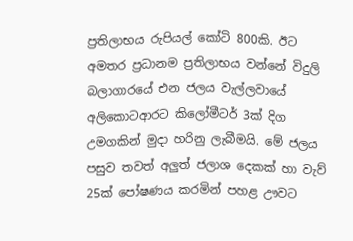ප්‍රතිලාභය රුපියල් කෝටි 800කි. ඊට අමතර ප්‍රධානම ප්‍රතිලාභය වන්නේ විදුලි බලාගාරයේ එන ජලය වැල්ලවායේ අලිකොටආරට කිලෝමීටර් 3ක් දිග උමගකින් මුදා හරිනු ලැබීමයි. මේ ජලය පසුව තවත් අලුත් ජලාශ දෙකක් හා වැව් 25ක් පෝෂණය කරමින් පහළ ඌවට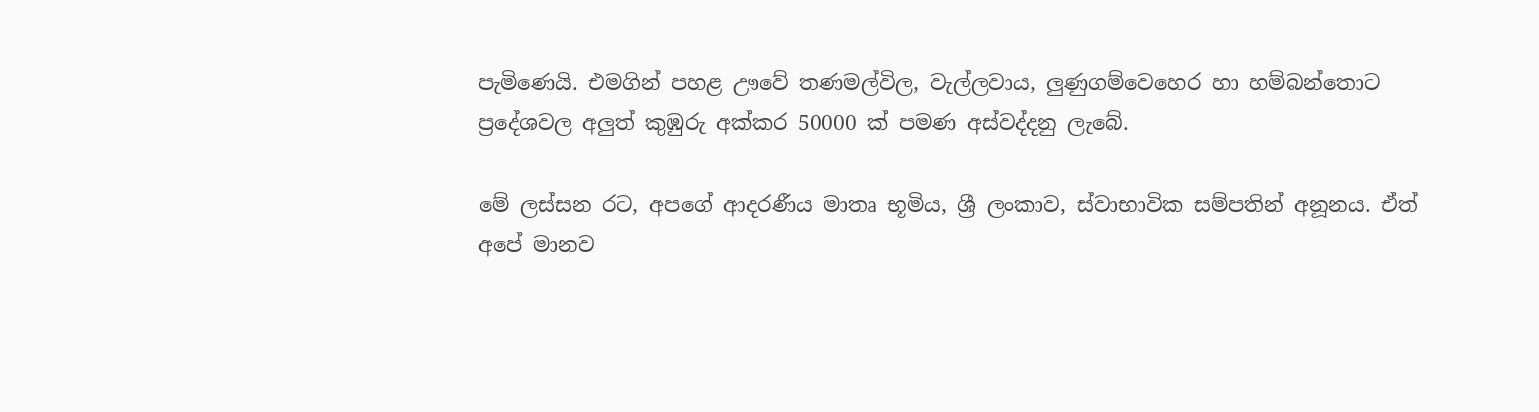පැමිණෙයි. එමගින් පහළ ඌවේ තණමල්විල, වැල්ලවාය, ලුණුගම්වෙහෙර හා හම්බන්තොට ප්‍රදේශවල අලුත් කුඹුරු අක්කර 50000 ක් පමණ අස්වද්දනු ලැබේ.

මේ ලස්සන රට, අපගේ ආදරණීය මාතෘ භූමිය, ශ්‍රී ලංකාව, ස්වාභාවික සම්පතින් අනූනය. ඒත් අපේ මානව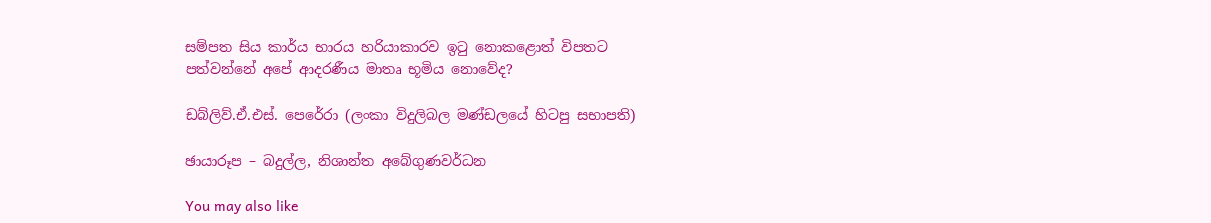සම්පත සිය කාර්ය භාරය හරියාකාරව ඉටු නොකළොත් විපතට පත්වන්නේ අපේ ආදරණීය මාතෘ භූමිය නොවේද?

ඩබ්ලිව්.ඒ.එස්. පෙරේරා (ලංකා විදුලිබල මණ්ඩලයේ හිටපු සභාපති)

ඡායාරූප – බදුල්ල, නිශාන්ත අබේගුණවර්ධන

You may also like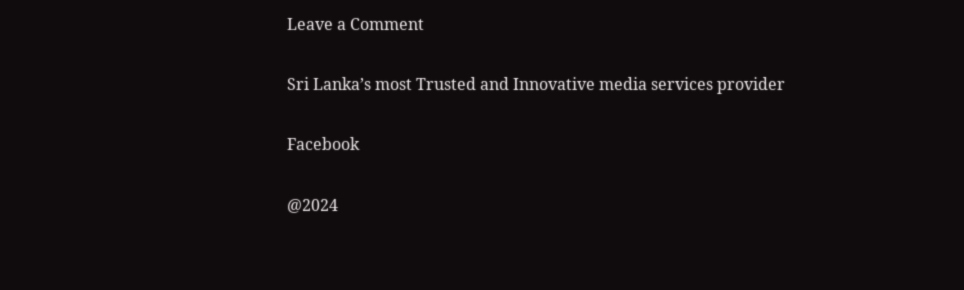Leave a Comment

Sri Lanka’s most Trusted and Innovative media services provider

Facebook

@2024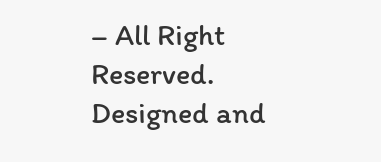– All Right Reserved. Designed and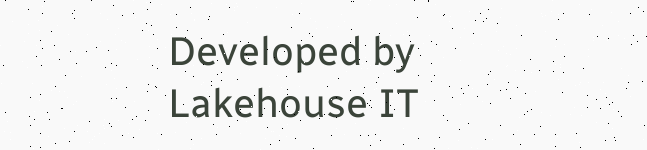Developed by Lakehouse IT